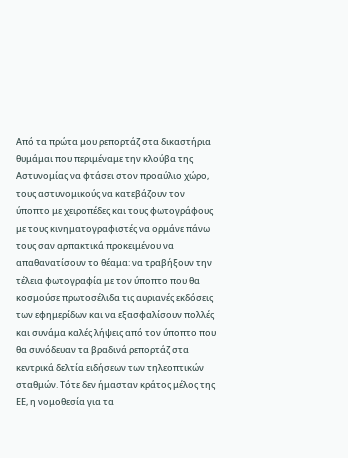Από τα πρώτα μου ρεπορτάζ στα δικαστήρια θυμάμαι που περιμέναμε την κλούβα της Αστυνομίας να φτάσει στον προαύλιο χώρο, τους αστυνομικούς να κατεβάζουν τον ύποπτο με χειροπέδες και τους φωτογράφους με τους κινηματογραφιστές να ορμάνε πάνω τους σαν αρπακτικά προκειμένου να απαθανατίσουν το θέαμα: να τραβήξουν την τέλεια φωτογραφία με τον ύποπτο που θα κοσμούσε πρωτοσέλιδα τις αυριανές εκδόσεις των εφημερίδων και να εξασφαλίσουν πολλές και συνάμα καλές λήψεις από τον ύποπτο που θα συνόδευαν τα βραδινά ρεπορτάζ στα κεντρικά δελτία ειδήσεων των τηλεοπτικών σταθμών. Τότε δεν ήμασταν κράτος μέλος της ΕΕ, η νομοθεσία για τα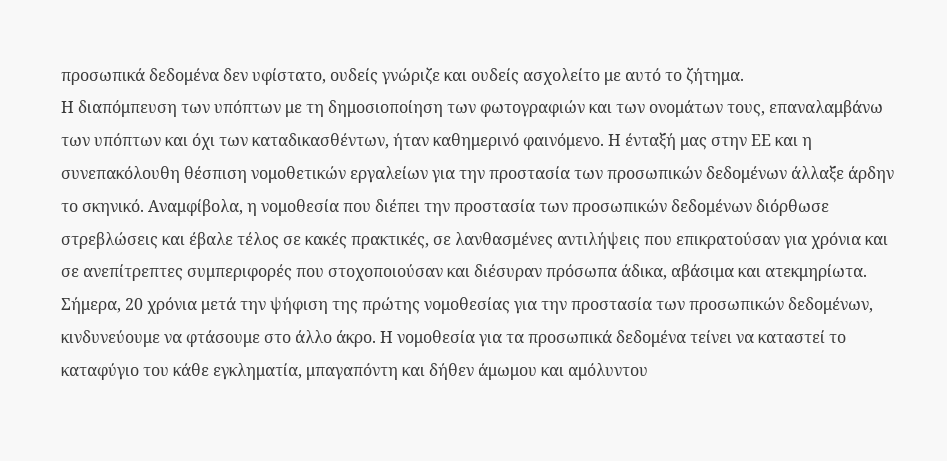προσωπικά δεδομένα δεν υφίστατο, ουδείς γνώριζε και ουδείς ασχολείτο με αυτό το ζήτημα.
Η διαπόμπευση των υπόπτων με τη δημοσιοποίηση των φωτογραφιών και των ονομάτων τους, επαναλαμβάνω των υπόπτων και όχι των καταδικασθέντων, ήταν καθημερινό φαινόμενο. Η ένταξή μας στην ΕΕ και η συνεπακόλουθη θέσπιση νομοθετικών εργαλείων για την προστασία των προσωπικών δεδομένων άλλαξε άρδην το σκηνικό. Αναμφίβολα, η νομοθεσία που διέπει την προστασία των προσωπικών δεδομένων διόρθωσε στρεβλώσεις και έβαλε τέλος σε κακές πρακτικές, σε λανθασμένες αντιλήψεις που επικρατούσαν για χρόνια και σε ανεπίτρεπτες συμπεριφορές που στοχοποιούσαν και διέσυραν πρόσωπα άδικα, αβάσιμα και ατεκμηρίωτα. Σήμερα, 20 χρόνια μετά την ψήφιση της πρώτης νομοθεσίας για την προστασία των προσωπικών δεδομένων, κινδυνεύουμε να φτάσουμε στο άλλο άκρο. Η νομοθεσία για τα προσωπικά δεδομένα τείνει να καταστεί το καταφύγιο του κάθε εγκληματία, μπαγαπόντη και δήθεν άμωμου και αμόλυντου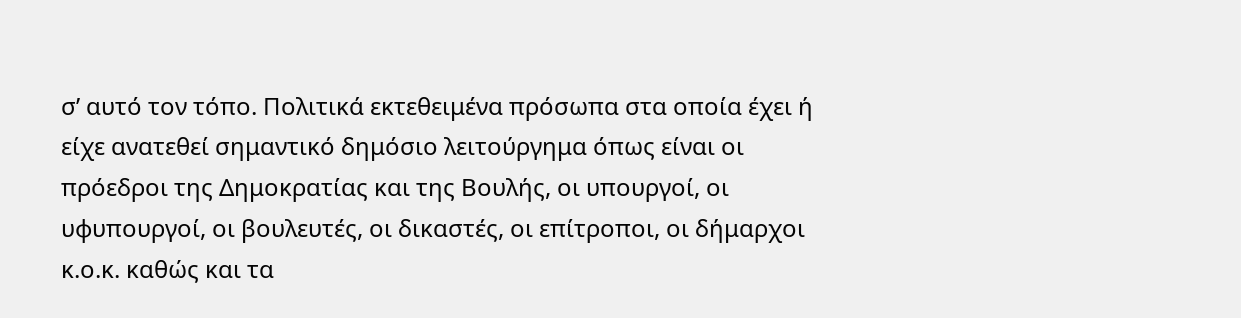σ’ αυτό τον τόπο. Πολιτικά εκτεθειμένα πρόσωπα στα οποία έχει ή είχε ανατεθεί σημαντικό δημόσιο λειτούργημα όπως είναι οι πρόεδροι της Δημοκρατίας και της Βουλής, οι υπουργοί, οι υφυπουργοί, οι βουλευτές, οι δικαστές, οι επίτροποι, οι δήμαρχοι κ.ο.κ. καθώς και τα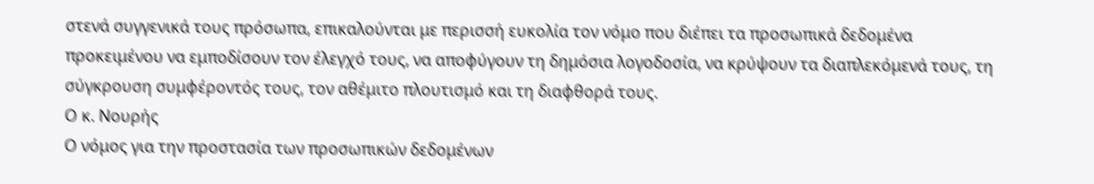στενά συγγενικά τους πρόσωπα, επικαλούνται με περισσή ευκολία τον νόμο που διέπει τα προσωπικά δεδομένα προκειμένου να εμποδίσουν τον έλεγχό τους, να αποφύγουν τη δημόσια λογοδοσία, να κρύψουν τα διαπλεκόμενά τους, τη σύγκρουση συμφέροντός τους, τον αθέμιτο πλουτισμό και τη διαφθορά τους.
Ο κ. Νουρής
Ο νόμος για την προστασία των προσωπικών δεδομένων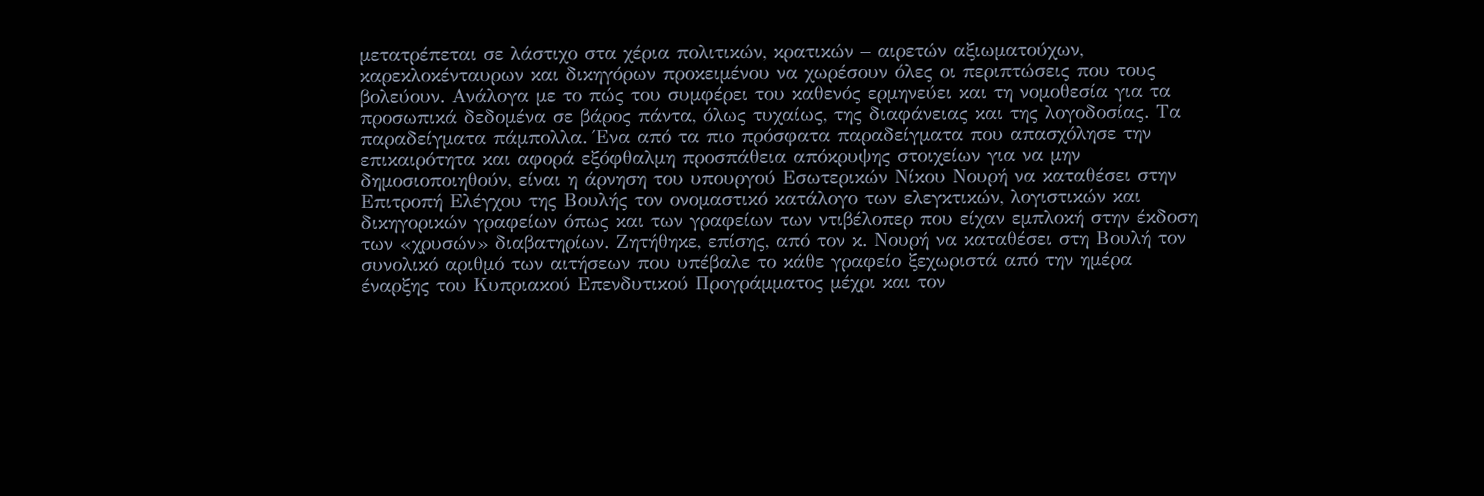μετατρέπεται σε λάστιχο στα χέρια πολιτικών, κρατικών – αιρετών αξιωματούχων, καρεκλοκένταυρων και δικηγόρων προκειμένου να χωρέσουν όλες οι περιπτώσεις που τους βολεύουν. Ανάλογα με το πώς του συμφέρει του καθενός ερμηνεύει και τη νομοθεσία για τα προσωπικά δεδομένα σε βάρος πάντα, όλως τυχαίως, της διαφάνειας και της λογοδοσίας. Τα παραδείγματα πάμπολλα. Ένα από τα πιο πρόσφατα παραδείγματα που απασχόλησε την επικαιρότητα και αφορά εξόφθαλμη προσπάθεια απόκρυψης στοιχείων για να μην δημοσιοποιηθούν, είναι η άρνηση του υπουργού Εσωτερικών Νίκου Νουρή να καταθέσει στην Επιτροπή Ελέγχου της Βουλής τον ονομαστικό κατάλογο των ελεγκτικών, λογιστικών και δικηγορικών γραφείων όπως και των γραφείων των ντιβέλοπερ που είχαν εμπλοκή στην έκδοση των «χρυσών» διαβατηρίων. Ζητήθηκε, επίσης, από τον κ. Νουρή να καταθέσει στη Βουλή τον συνολικό αριθμό των αιτήσεων που υπέβαλε το κάθε γραφείο ξεχωριστά από την ημέρα έναρξης του Κυπριακού Επενδυτικού Προγράμματος μέχρι και τον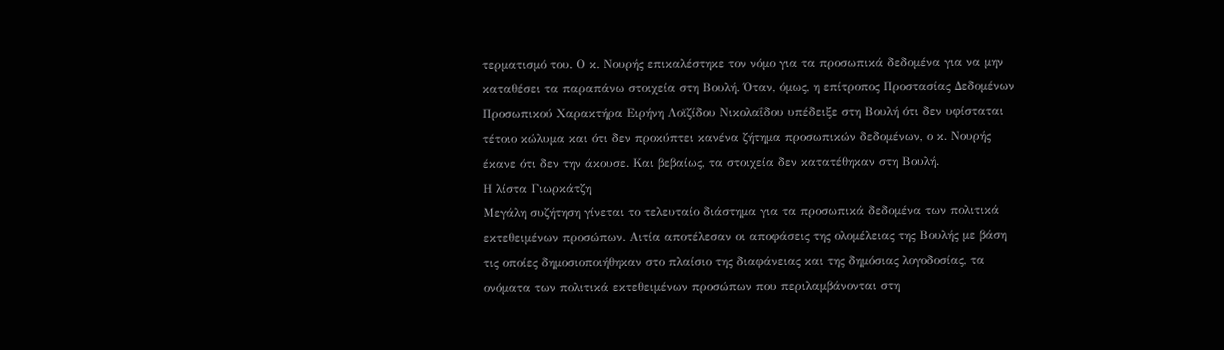τερματισμό του. Ο κ. Νουρής επικαλέστηκε τον νόμο για τα προσωπικά δεδομένα για να μην καταθέσει τα παραπάνω στοιχεία στη Βουλή. Όταν, όμως, η επίτροπος Προστασίας Δεδομένων Προσωπικού Χαρακτήρα Ειρήνη Λοϊζίδου Νικολαΐδου υπέδειξε στη Βουλή ότι δεν υφίσταται τέτοιο κώλυμα και ότι δεν προκύπτει κανένα ζήτημα προσωπικών δεδομένων, ο κ. Νουρής έκανε ότι δεν την άκουσε. Και βεβαίως, τα στοιχεία δεν κατατέθηκαν στη Βουλή.
Η λίστα Γιωρκάτζη
Μεγάλη συζήτηση γίνεται το τελευταίο διάστημα για τα προσωπικά δεδομένα των πολιτικά εκτεθειμένων προσώπων. Αιτία αποτέλεσαν οι αποφάσεις της ολομέλειας της Βουλής με βάση τις οποίες δημοσιοποιήθηκαν στο πλαίσιο της διαφάνειας και της δημόσιας λογοδοσίας, τα ονόματα των πολιτικά εκτεθειμένων προσώπων που περιλαμβάνονται στη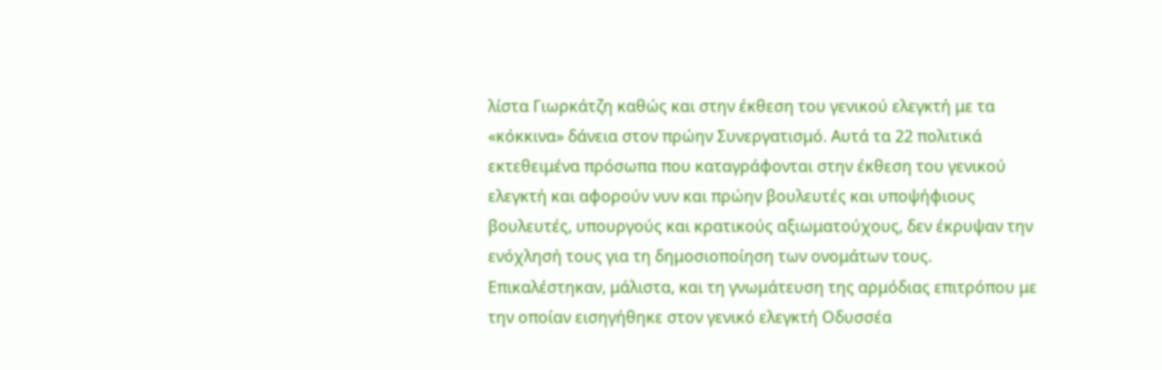λίστα Γιωρκάτζη καθώς και στην έκθεση του γενικού ελεγκτή με τα «κόκκινα» δάνεια στον πρώην Συνεργατισμό. Αυτά τα 22 πολιτικά εκτεθειμένα πρόσωπα που καταγράφονται στην έκθεση του γενικού ελεγκτή και αφορούν νυν και πρώην βουλευτές και υποψήφιους βουλευτές, υπουργούς και κρατικούς αξιωματούχους, δεν έκρυψαν την ενόχλησή τους για τη δημοσιοποίηση των ονομάτων τους. Επικαλέστηκαν, μάλιστα, και τη γνωμάτευση της αρμόδιας επιτρόπου με την οποίαν εισηγήθηκε στον γενικό ελεγκτή Οδυσσέα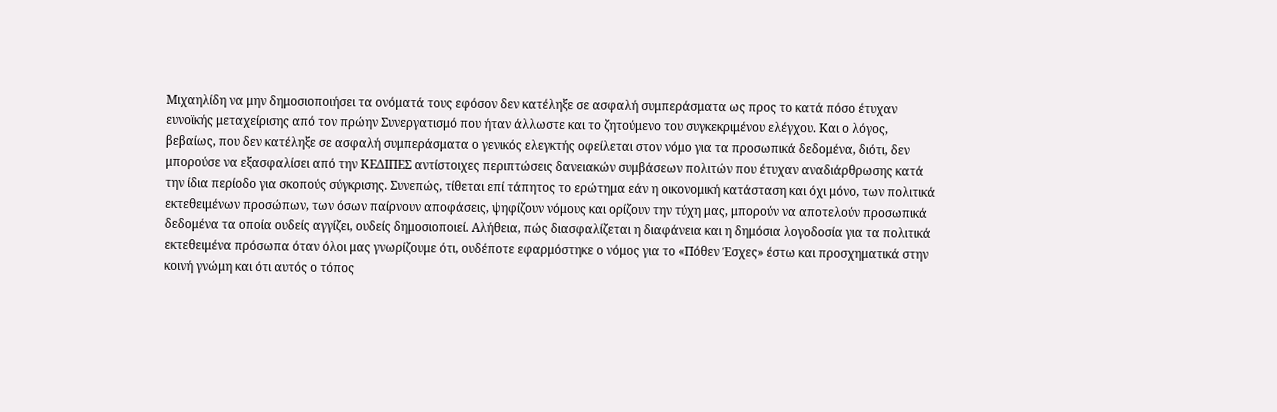Μιχαηλίδη να μην δημοσιοποιήσει τα ονόματά τους εφόσον δεν κατέληξε σε ασφαλή συμπεράσματα ως προς το κατά πόσο έτυχαν ευνοϊκής μεταχείρισης από τον πρώην Συνεργατισμό που ήταν άλλωστε και το ζητούμενο του συγκεκριμένου ελέγχου. Και ο λόγος, βεβαίως, που δεν κατέληξε σε ασφαλή συμπεράσματα ο γενικός ελεγκτής οφείλεται στον νόμο για τα προσωπικά δεδομένα, διότι, δεν μπορούσε να εξασφαλίσει από την ΚΕΔΙΠΕΣ αντίστοιχες περιπτώσεις δανειακών συμβάσεων πολιτών που έτυχαν αναδιάρθρωσης κατά την ίδια περίοδο για σκοπούς σύγκρισης. Συνεπώς, τίθεται επί τάπητος το ερώτημα εάν η οικονομική κατάσταση και όχι μόνο, των πολιτικά εκτεθειμένων προσώπων, των όσων παίρνουν αποφάσεις, ψηφίζουν νόμους και ορίζουν την τύχη μας, μπορούν να αποτελούν προσωπικά δεδομένα τα οποία ουδείς αγγίζει, ουδείς δημοσιοποιεί. Αλήθεια, πώς διασφαλίζεται η διαφάνεια και η δημόσια λογοδοσία για τα πολιτικά εκτεθειμένα πρόσωπα όταν όλοι μας γνωρίζουμε ότι, ουδέποτε εφαρμόστηκε ο νόμος για το «Πόθεν Έσχες» έστω και προσχηματικά στην κοινή γνώμη και ότι αυτός ο τόπος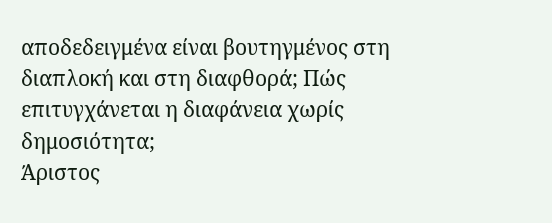αποδεδειγμένα είναι βουτηγμένος στη διαπλοκή και στη διαφθορά; Πώς επιτυγχάνεται η διαφάνεια χωρίς δημοσιότητα;
Άριστος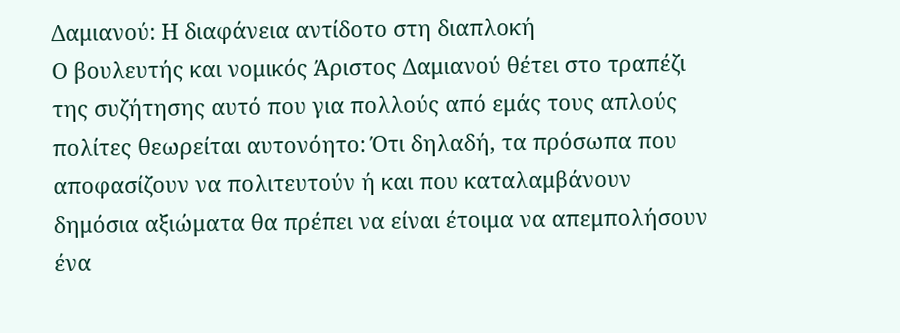Δαμιανού: Η διαφάνεια αντίδοτο στη διαπλοκή
Ο βουλευτής και νομικός Άριστος Δαμιανού θέτει στο τραπέζι της συζήτησης αυτό που για πολλούς από εμάς τους απλούς πολίτες θεωρείται αυτονόητο: Ότι δηλαδή, τα πρόσωπα που αποφασίζουν να πολιτευτούν ή και που καταλαμβάνουν δημόσια αξιώματα θα πρέπει να είναι έτοιμα να απεμπολήσουν ένα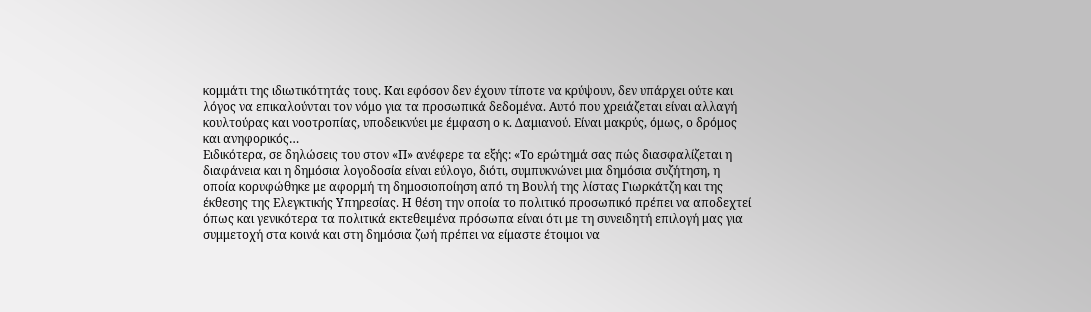κομμάτι της ιδιωτικότητάς τους. Και εφόσον δεν έχουν τίποτε να κρύψουν, δεν υπάρχει ούτε και λόγος να επικαλούνται τον νόμο για τα προσωπικά δεδομένα. Αυτό που χρειάζεται είναι αλλαγή κουλτούρας και νοοτροπίας, υποδεικνύει με έμφαση ο κ. Δαμιανού. Είναι μακρύς, όμως, ο δρόμος και ανηφορικός…
Ειδικότερα, σε δηλώσεις του στον «Π» ανέφερε τα εξής: «Το ερώτημά σας πώς διασφαλίζεται η διαφάνεια και η δημόσια λογοδοσία είναι εύλογο, διότι, συμπυκνώνει μια δημόσια συζήτηση, η οποία κορυφώθηκε με αφορμή τη δημοσιοποίηση από τη Βουλή της λίστας Γιωρκάτζη και της έκθεσης της Ελεγκτικής Υπηρεσίας. Η θέση την οποία το πολιτικό προσωπικό πρέπει να αποδεχτεί όπως και γενικότερα τα πολιτικά εκτεθειμένα πρόσωπα είναι ότι με τη συνειδητή επιλογή μας για συμμετοχή στα κοινά και στη δημόσια ζωή πρέπει να είμαστε έτοιμοι να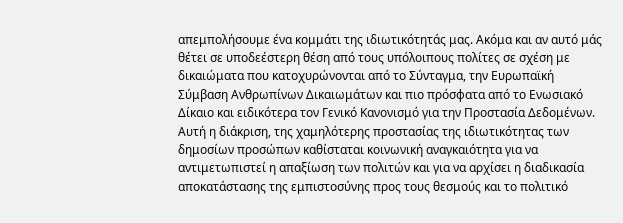απεμπολήσουμε ένα κομμάτι της ιδιωτικότητάς μας. Ακόμα και αν αυτό μάς θέτει σε υποδεέστερη θέση από τους υπόλοιπους πολίτες σε σχέση με δικαιώματα που κατοχυρώνονται από το Σύνταγμα, την Ευρωπαϊκή Σύμβαση Ανθρωπίνων Δικαιωμάτων και πιο πρόσφατα από το Ενωσιακό Δίκαιο και ειδικότερα τον Γενικό Κανονισμό για την Προστασία Δεδομένων. Αυτή η διάκριση, της χαμηλότερης προστασίας της ιδιωτικότητας των δημοσίων προσώπων καθίσταται κοινωνική αναγκαιότητα για να αντιμετωπιστεί η απαξίωση των πολιτών και για να αρχίσει η διαδικασία αποκατάστασης της εμπιστοσύνης προς τους θεσμούς και το πολιτικό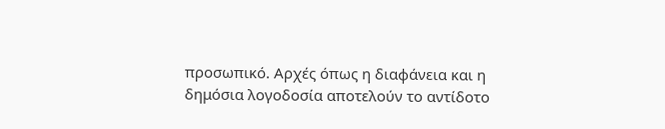προσωπικό. Αρχές όπως η διαφάνεια και η δημόσια λογοδοσία αποτελούν το αντίδοτο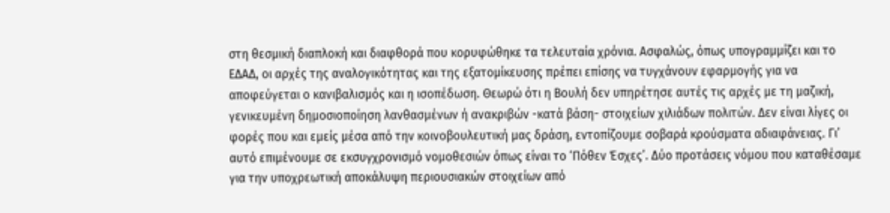στη θεσμική διαπλοκή και διαφθορά που κορυφώθηκε τα τελευταία χρόνια. Ασφαλώς, όπως υπογραμμίζει και το ΕΔΑΔ, οι αρχές της αναλογικότητας και της εξατομίκευσης πρέπει επίσης να τυγχάνουν εφαρμογής για να αποφεύγεται ο κανιβαλισμός και η ισοπέδωση. Θεωρώ ότι η Βουλή δεν υπηρέτησε αυτές τις αρχές με τη μαζική, γενικευμένη δημοσιοποίηση λανθασμένων ή ανακριβών -κατά βάση- στοιχείων χιλιάδων πολιτών. Δεν είναι λίγες οι φορές που και εμείς μέσα από την κοινοβουλευτική μας δράση, εντοπίζουμε σοβαρά κρούσματα αδιαφάνειας. Γι’ αυτό επιμένουμε σε εκσυγχρονισμό νομοθεσιών όπως είναι το ‘Πόθεν Έσχες’. Δύο προτάσεις νόμου που καταθέσαμε για την υποχρεωτική αποκάλυψη περιουσιακών στοιχείων από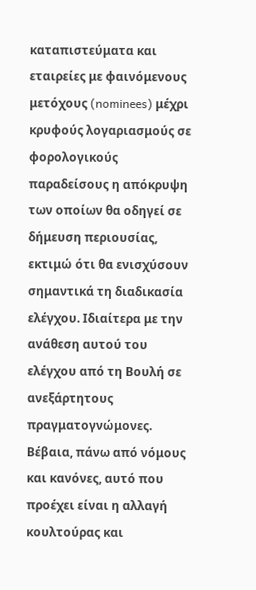καταπιστεύματα και εταιρείες με φαινόμενους μετόχους (nominees) μέχρι κρυφούς λογαριασμούς σε φορολογικούς παραδείσους η απόκρυψη των οποίων θα οδηγεί σε δήμευση περιουσίας, εκτιμώ ότι θα ενισχύσουν σημαντικά τη διαδικασία ελέγχου. Ιδιαίτερα με την ανάθεση αυτού του ελέγχου από τη Βουλή σε ανεξάρτητους πραγματογνώμονες. Βέβαια, πάνω από νόμους και κανόνες, αυτό που προέχει είναι η αλλαγή κουλτούρας και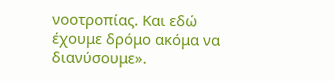νοοτροπίας. Και εδώ έχουμε δρόμο ακόμα να διανύσουμε».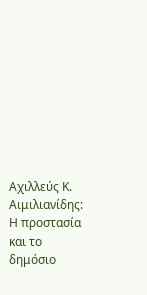Αχιλλεύς Κ. Αιμιλιανίδης: Η προστασία και το δημόσιο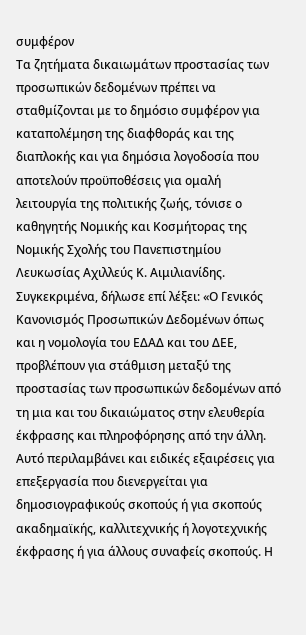συμφέρον
Τα ζητήματα δικαιωμάτων προστασίας των προσωπικών δεδομένων πρέπει να σταθμίζονται με το δημόσιο συμφέρον για καταπολέμηση της διαφθοράς και της διαπλοκής και για δημόσια λογοδοσία που αποτελούν προϋποθέσεις για ομαλή λειτουργία της πολιτικής ζωής, τόνισε ο καθηγητής Νομικής και Κοσμήτορας της Νομικής Σχολής του Πανεπιστημίου Λευκωσίας Αχιλλεύς Κ. Αιμιλιανίδης. Συγκεκριμένα, δήλωσε επί λέξει: «Ο Γενικός Κανονισμός Προσωπικών Δεδομένων όπως και η νομολογία του ΕΔΑΔ και του ΔΕΕ, προβλέπουν για στάθμιση μεταξύ της προστασίας των προσωπικών δεδομένων από τη μια και του δικαιώματος στην ελευθερία έκφρασης και πληροφόρησης από την άλλη. Αυτό περιλαμβάνει και ειδικές εξαιρέσεις για επεξεργασία που διενεργείται για δημοσιογραφικούς σκοπούς ή για σκοπούς ακαδημαϊκής, καλλιτεχνικής ή λογοτεχνικής έκφρασης ή για άλλους συναφείς σκοπούς. Η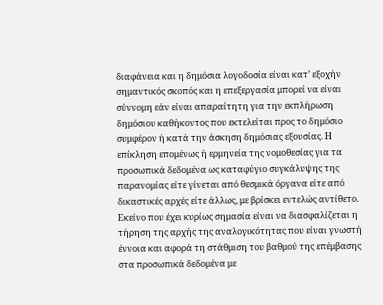διαφάνεια και η δημόσια λογοδοσία είναι κατ’ εξοχήν σημαντικός σκοπός και η επεξεργασία μπορεί να είναι σύννομη εάν είναι απαραίτητη για την εκπλήρωση δημόσιου καθήκοντος που εκτελείται προς το δημόσιο συμφέρον ή κατά την άσκηση δημόσιας εξουσίας. Η επίκληση επομένως ή ερμηνεία της νομοθεσίας για τα προσωπικά δεδομένα ως καταφύγιο συγκάλυψης της παρανομίας είτε γίνεται από θεσμικά όργανα είτε από δικαστικές αρχές είτε άλλως, με βρίσκει εντελώς αντίθετο. Εκείνο που έχει κυρίως σημασία είναι να διασφαλίζεται η τήρηση της αρχής της αναλογικότητας που είναι γνωστή έννοια και αφορά τη στάθμιση του βαθμού της επέμβασης στα προσωπικά δεδομένα με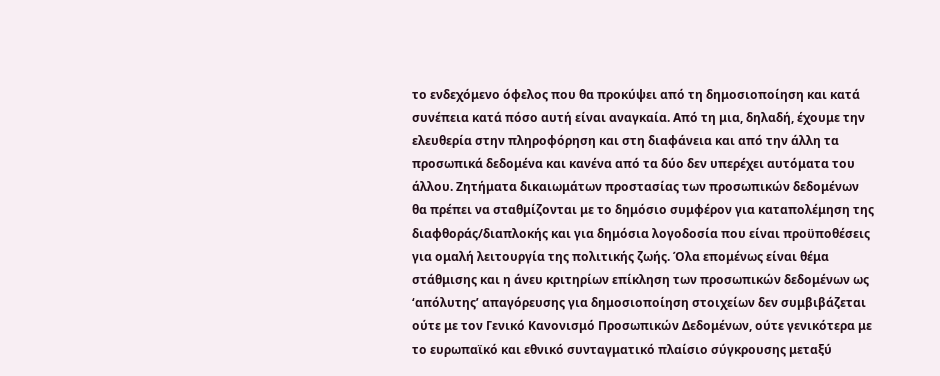το ενδεχόμενο όφελος που θα προκύψει από τη δημοσιοποίηση και κατά συνέπεια κατά πόσο αυτή είναι αναγκαία. Από τη μια, δηλαδή, έχουμε την ελευθερία στην πληροφόρηση και στη διαφάνεια και από την άλλη τα προσωπικά δεδομένα και κανένα από τα δύο δεν υπερέχει αυτόματα του άλλου. Ζητήματα δικαιωμάτων προστασίας των προσωπικών δεδομένων θα πρέπει να σταθμίζονται με το δημόσιο συμφέρον για καταπολέμηση της διαφθοράς/διαπλοκής και για δημόσια λογοδοσία που είναι προϋποθέσεις για ομαλή λειτουργία της πολιτικής ζωής. Όλα επομένως είναι θέμα στάθμισης και η άνευ κριτηρίων επίκληση των προσωπικών δεδομένων ως ‘απόλυτης’ απαγόρευσης για δημοσιοποίηση στοιχείων δεν συμβιβάζεται ούτε με τον Γενικό Κανονισμό Προσωπικών Δεδομένων, ούτε γενικότερα με το ευρωπαϊκό και εθνικό συνταγματικό πλαίσιο σύγκρουσης μεταξύ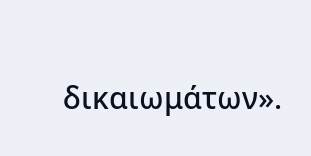δικαιωμάτων».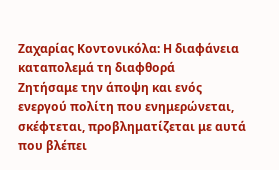Ζαχαρίας Κοντονικόλα: Η διαφάνεια καταπολεμά τη διαφθορά
Ζητήσαμε την άποψη και ενός ενεργού πολίτη που ενημερώνεται, σκέφτεται, προβληματίζεται με αυτά που βλέπει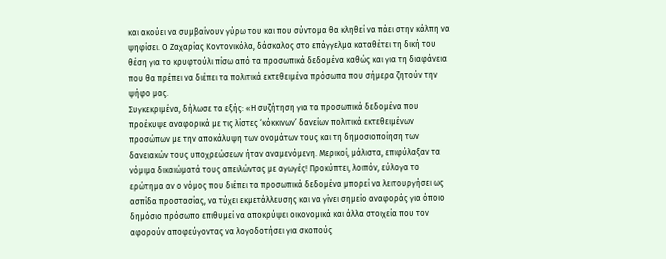και ακούει να συμβαίνουν γύρω του και που σύντομα θα κληθεί να πάει στην κάλπη να ψηφίσει. Ο Ζαχαρίας Κοντονικόλα, δάσκαλος στο επάγγελμα καταθέτει τη δική του θέση για το κρυφτούλι πίσω από τα προσωπικά δεδομένα καθώς και για τη διαφάνεια που θα πρέπει να διέπει τα πολιτικά εκτεθειμένα πρόσωπα που σήμερα ζητούν την ψήφο μας.
Συγκεκριμένα, δήλωσε τα εξής: «Η συζήτηση για τα προσωπικά δεδομένα που προέκυψε αναφορικά με τις λίστες ‘κόκκινων’ δανείων πολιτικά εκτεθειμένων προσώπων με την αποκάλυψη των ονομάτων τους και τη δημοσιοποίηση των δανειακών τους υποχρεώσεων ήταν αναμενόμενη. Μερικοί, μάλιστα, επιφύλαξαν τα νόμιμα δικαιώματά τους απειλώντας με αγωγές! Προκύπτει, λοιπόν, εύλογα το ερώτημα αν ο νόμος που διέπει τα προσωπικά δεδομένα μπορεί να λειτουργήσει ως ασπίδα προστασίας, να τύχει εκμετάλλευσης και να γίνει σημείο αναφοράς για όποιο δημόσιο πρόσωπο επιθυμεί να αποκρύψει οικονομικά και άλλα στοιχεία που τον αφορούν αποφεύγοντας να λογοδοτήσει για σκοπούς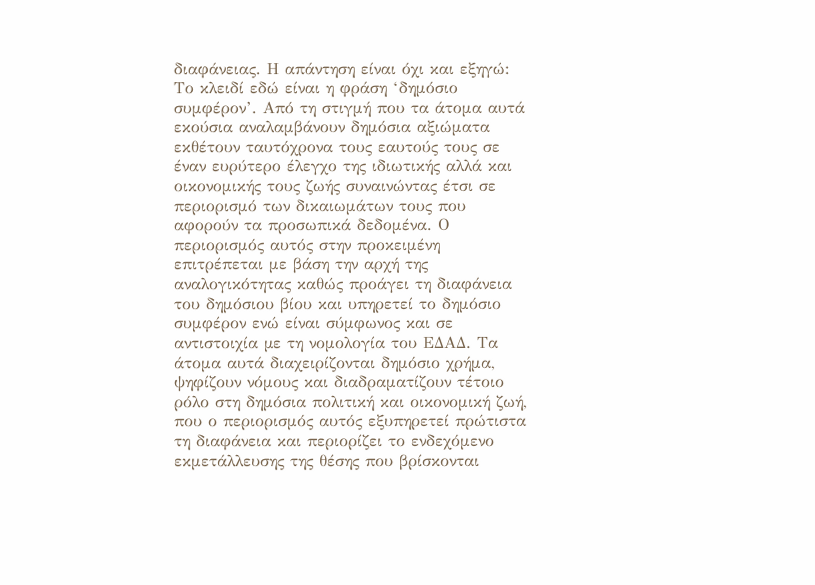διαφάνειας. Η απάντηση είναι όχι και εξηγώ: Το κλειδί εδώ είναι η φράση ‘δημόσιο συμφέρον’. Από τη στιγμή που τα άτομα αυτά εκούσια αναλαμβάνουν δημόσια αξιώματα εκθέτουν ταυτόχρονα τους εαυτούς τους σε έναν ευρύτερο έλεγχο της ιδιωτικής αλλά και οικονομικής τους ζωής συναινώντας έτσι σε περιορισμό των δικαιωμάτων τους που αφορούν τα προσωπικά δεδομένα. Ο περιορισμός αυτός στην προκειμένη επιτρέπεται με βάση την αρχή της αναλογικότητας καθώς προάγει τη διαφάνεια του δημόσιου βίου και υπηρετεί το δημόσιο συμφέρον ενώ είναι σύμφωνος και σε αντιστοιχία µε τη νομολογία του ΕΔΑΔ. Τα άτομα αυτά διαχειρίζονται δημόσιο χρήμα, ψηφίζουν νόμους και διαδραματίζουν τέτοιο ρόλο στη δημόσια πολιτική και οικονομική ζωή, που ο περιορισμός αυτός εξυπηρετεί πρώτιστα τη διαφάνεια και περιορίζει το ενδεχόμενο εκμετάλλευσης της θέσης που βρίσκονται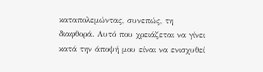καταπολεμώντας, συνεπώς, τη διαφθορά. Αυτό που χρειάζεται να γίνει κατά την άποψή μου είναι να ενισχυθεί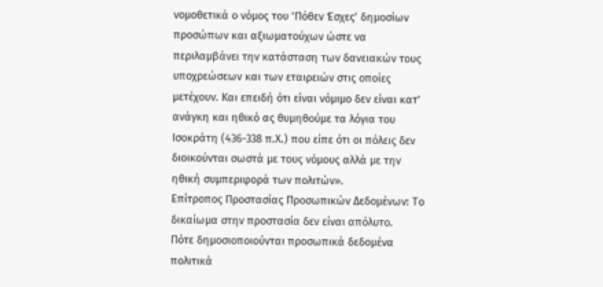νομοθετικά ο νόμος του ‘Πόθεν Έσχες’ δημοσίων προσώπων και αξιωματούχων ώστε να περιλαμβάνει την κατάσταση των δανειακών τους υποχρεώσεων και των εταιρειών στις οποίες μετέχουν. Και επειδή ότι είναι νόμιμο δεν είναι κατ’ ανάγκη και ηθικό ας θυμηθούμε τα λόγια του Ισοκράτη (436-338 π.Χ.) που είπε ότι οι πόλεις δεν διοικούνται σωστά με τους νόμους αλλά με την ηθική συμπεριφορά των πολιτών».
Επίτροπος Προστασίας Προσωπικών Δεδομένων: Το δικαίωμα στην προστασία δεν είναι απόλυτο.
Πότε δημοσιοποιούνται προσωπικά δεδομένα πολιτικά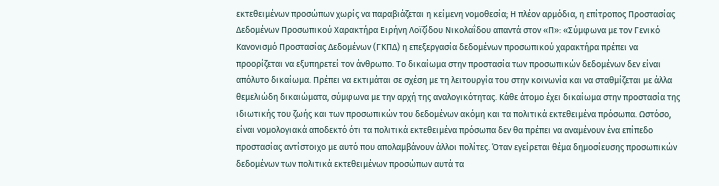εκτεθειμένων προσώπων χωρίς να παραβιάζεται η κείμενη νομοθεσία; Η πλέον αρμόδια, η επίτροπος Προστασίας Δεδομένων Προσωπικού Χαρακτήρα Ειρήνη Λοϊζίδου Νικολαΐδου απαντά στον «Π»: «Σύμφωνα με τον Γενικό Κανονισμό Προστασίας Δεδομένων (ΓΚΠΔ) η επεξεργασία δεδομένων προσωπικού χαρακτήρα πρέπει να προορίζεται να εξυπηρετεί τον άνθρωπο. Το δικαίωμα στην προστασία των προσωπικών δεδομένων δεν είναι απόλυτο δικαίωμα. Πρέπει να εκτιμάται σε σχέση με τη λειτουργία του στην κοινωνία και να σταθμίζεται με άλλα θεμελιώδη δικαιώματα, σύμφωνα με την αρχή της αναλογικότητας. Κάθε άτομο έχει δικαίωμα στην προστασία της ιδιωτικής του ζωής και των προσωπικών του δεδομένων ακόμη και τα πολιτικά εκτεθειμένα πρόσωπα. Ωστόσο, είναι νομολογιακά αποδεκτό ότι τα πολιτικά εκτεθειμένα πρόσωπα δεν θα πρέπει να αναμένουν ένα επίπεδο προστασίας αντίστοιχο με αυτό που απολαμβάνουν άλλοι πολίτες. Όταν εγείρεται θέμα δημοσίευσης προσωπικών δεδομένων των πολιτικά εκτεθειμένων προσώπων αυτά τα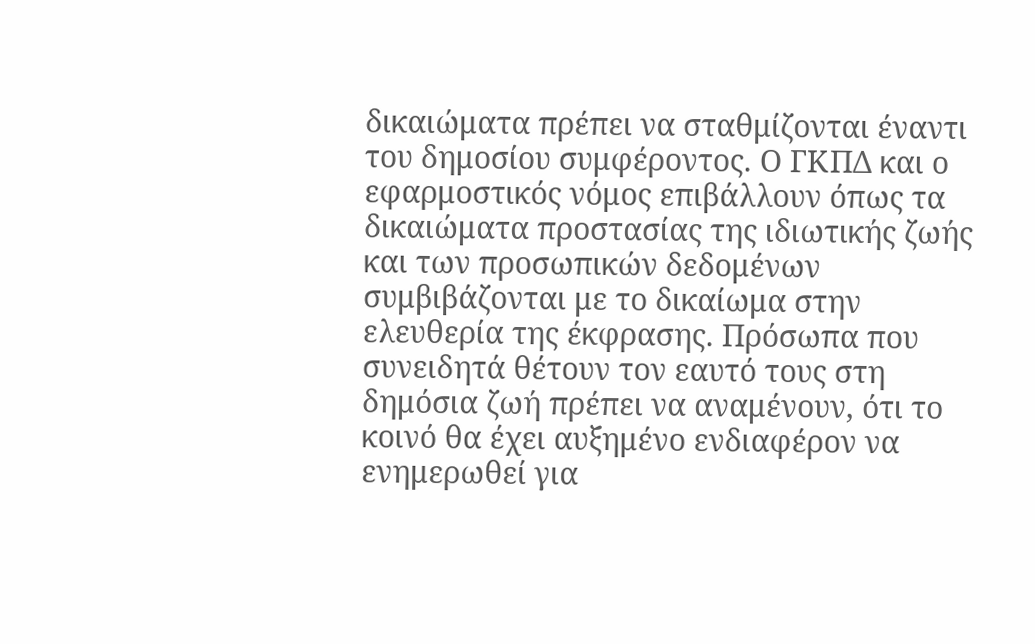δικαιώματα πρέπει να σταθμίζονται έναντι του δημοσίου συμφέροντος. Ο ΓΚΠΔ και ο εφαρμοστικός νόμος επιβάλλουν όπως τα δικαιώματα προστασίας της ιδιωτικής ζωής και των προσωπικών δεδομένων συμβιβάζονται με το δικαίωμα στην ελευθερία της έκφρασης. Πρόσωπα που συνειδητά θέτουν τον εαυτό τους στη δημόσια ζωή πρέπει να αναμένουν, ότι το κοινό θα έχει αυξημένο ενδιαφέρον να ενημερωθεί για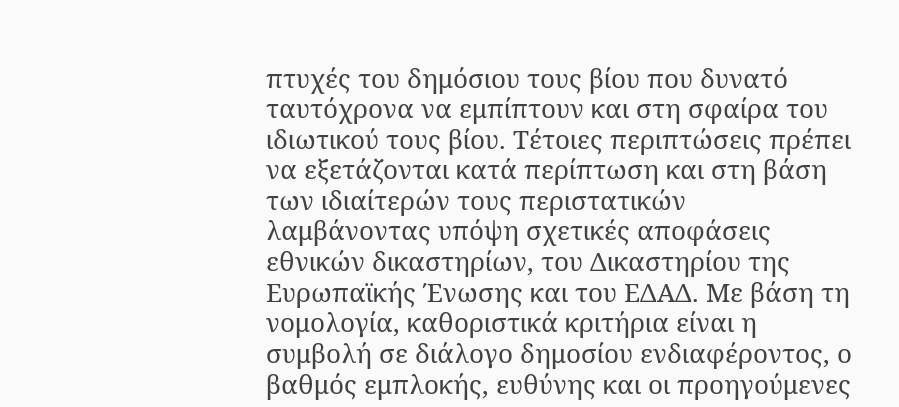πτυχές του δημόσιου τους βίου που δυνατό ταυτόχρονα να εμπίπτουν και στη σφαίρα του ιδιωτικού τους βίου. Τέτοιες περιπτώσεις πρέπει να εξετάζονται κατά περίπτωση και στη βάση των ιδιαίτερών τους περιστατικών λαμβάνοντας υπόψη σχετικές αποφάσεις εθνικών δικαστηρίων, του Δικαστηρίου της Ευρωπαϊκής Ένωσης και του ΕΔΑΔ. Με βάση τη νομολογία, καθοριστικά κριτήρια είναι η συμβολή σε διάλογο δημοσίου ενδιαφέροντος, ο βαθμός εμπλοκής, ευθύνης και οι προηγούμενες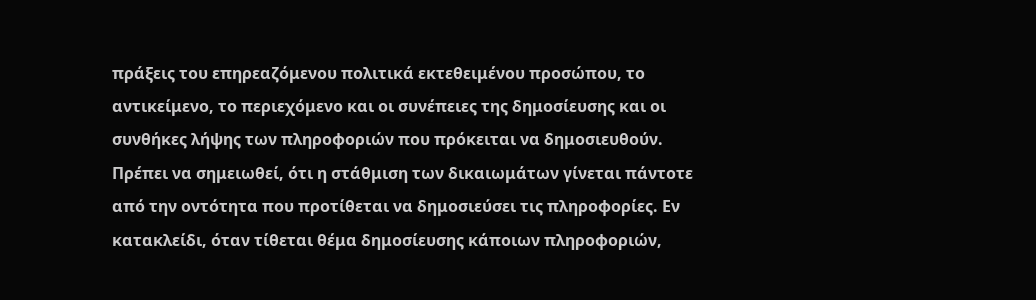πράξεις του επηρεαζόμενου πολιτικά εκτεθειμένου προσώπου, το αντικείμενο, το περιεχόμενο και οι συνέπειες της δημοσίευσης και οι συνθήκες λήψης των πληροφοριών που πρόκειται να δημοσιευθούν. Πρέπει να σημειωθεί, ότι η στάθμιση των δικαιωμάτων γίνεται πάντοτε από την οντότητα που προτίθεται να δημοσιεύσει τις πληροφορίες. Εν κατακλείδι, όταν τίθεται θέμα δημοσίευσης κάποιων πληροφοριών,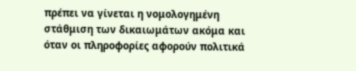πρέπει να γίνεται η νομολογημένη στάθμιση των δικαιωμάτων ακόμα και όταν οι πληροφορίες αφορούν πολιτικά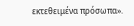εκτεθειμένα πρόσωπα».